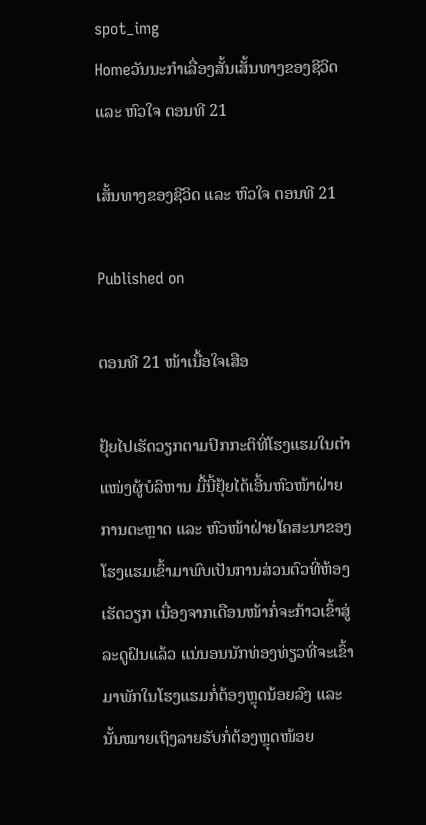spot_img
Homeວັນນະກຳເລື່ອງສັ້ນເສັ້ນທາງຂອງຊີວິດ ແລະ ຫົວໃຈ ຕອນທີ 21

ເສັ້ນທາງຂອງຊີວິດ ແລະ ຫົວໃຈ ຕອນທີ 21

Published on

ຕອນທີ 21 ໜ້າເນື້ອໃຈເສືອ

ຢຸ້ຍໄປເຮັດວຽກຕາມປົກກະຕິທີ່ໂຮງແຮມໃນຕຳແໜ່ງຜູ້ບໍລິຫານ ມື້ນີ້ຢຸ້ຍໄດ້ເອີ້ນຫົວໜ້າຝ່າຍການຕະຫຼາດ ແລະ ຫົວໜ້າຝ່າຍໂຄສະນາຂອງໂຮງແຮມເຂົ້າມາພົບເປັນການສ່ວນຕົວທີ່ຫ້ອງເຮັດວຽກ ເນື່ອງຈາກເດືອນໜ້າກໍ່ຈະກ້າວເຂົ້າສູ່ລະດູຝົນແລ້ວ ແນ່ນອນນັກທ່ອງທ່ຽວທີ່ຈະເຂົ້າມາພັກໃນໂຮງແຮມກໍ່ຕ້ອງຫຼຸດນ້ອຍລົງ ແລະ ນັ້ນໝາຍເຖິງລາຍຮັບກໍ່ຕ້ອງຫຼຸດໜ້ອຍ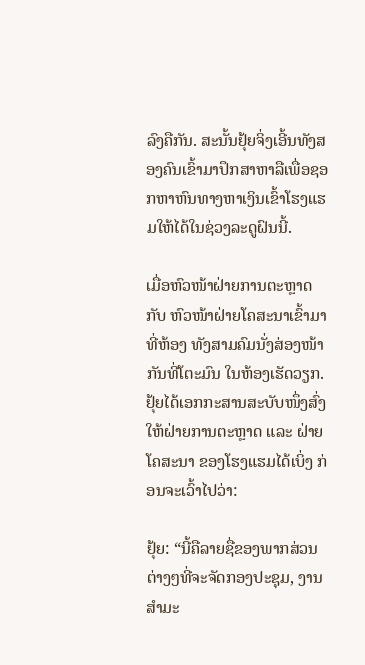ລົງຄືກັນ. ສະນັ້ນຢຸ້ຍຈິ່ງເອີ້ນທັງສອງຄົນເຂົ້າມາປຶກສາຫາລືເພື່ອຊອກຫາຫົນທາງຫາເງິນເຂົ້າໂຮງແຮມໃຫ້ໄດ້ໃນຊ່ວງລະດູຝົນນີ້.

ເມື່ອຫົວໜ້າຝ່າຍການຕະຫຼາດ ກັບ ຫົວໜ້າຝ່າຍໂຄສະນາເຂົ້າມາທີ່ຫ້ອງ ທັງສາມຄົມນັ່ງສ່ອງໜ້າກັນທີ່ໂຕະມົນ ໃນຫ້ອງເຮັດວຽກ. ຢຸ້ຍໄດ້ເອກກະສານສະບັບໜຶ່ງສົ່ງໃຫ້ຝ່າຍການຕະຫຼາດ ແລະ ຝ່າຍໂຄສະນາ ຂອງໂຮງແຮມໄດ້ເບິ່ງ ກ່ອນຈະເວົ້າໄປວ່າ:

ຢຸ້ຍ: “ນີ້ຄືລາຍຊື່ຂອງພາກສ່ວນຕ່າງໆທີ່ຈະຈັດກອງປະຊຸມ, ງານສຳມະ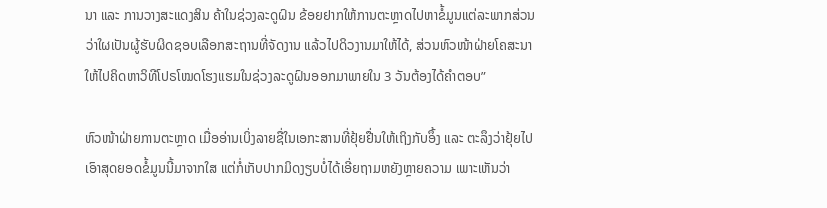ນາ ແລະ ການວາງສະແດງສິນ ຄ້າໃນຊ່ວງລະດູຝົນ ຂ້ອຍຢາກໃຫ້ການຕະຫຼາດໄປຫາຂໍ້ມູນແຕ່ລະພາກສ່ວນວ່າໃຜເປັນຜູ້ຮັບຜິດຊອບເລືອກສະຖານທີ່ຈັດງານ ແລ້ວໄປດິວງານມາໃຫ້ໄດ້, ສ່ວນຫົວໜ້າຝ່າຍໂຄສະນາໃຫ້ໄປຄິດຫາວິທີໂປຣໂໝດໂຮງແຮມໃນຊ່ວງລະດູຝົນອອກມາພາຍໃນ 3 ວັນຕ້ອງໄດ້ຄຳຕອບ”

ຫົວໜ້າຝ່າຍການຕະຫຼາດ ເມື່ອອ່ານເບິ່ງລາຍຊື່ໃນເອກະສານທີ່ຢຸ້ຍຢື່ນໃຫ້ເຖິງກັບອຶ້ງ ແລະ ຕະລຶງວ່າຢຸ້ຍໄປເອົາສຸດຍອດຂໍ້ມູນນີ້ມາຈາກໃສ ແຕ່ກໍ່ເກັບປາກມິດງຽບບໍ່ໄດ້ເອີ່ຍຖາມຫຍັງຫຼາຍຄວາມ ເພາະເຫັນວ່າ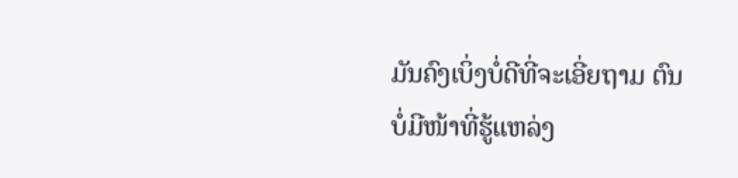ມັນຄົງເບິ່ງບໍ່ດີທີ່ຈະເອີ່ຍຖາມ ຕົນບໍ່ມີໜ້າທີ່ຮູ້ແຫລ່ງ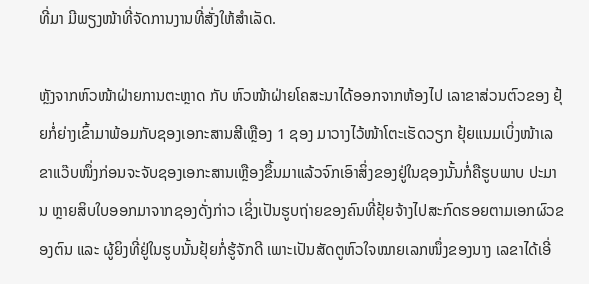ທີ່ມາ ມີພຽງໜ້າທີ່ຈັດການງານທີ່ສັ່ງໃຫ້ສຳເລັດ.

ຫຼັງຈາກຫົວໜ້າຝ່າຍການຕະຫຼາດ ກັບ ຫົວໜ້າຝ່າຍໂຄສະນາໄດ້ອອກຈາກຫ້ອງໄປ ເລາຂາສ່ວນຕົວຂອງ ຢຸ້ຍກໍ່ຍ່າງເຂົ້າມາພ້ອມກັບຊອງເອກະສານສີເຫຼືອງ 1 ຊອງ ມາວາງໄວ້ໜ້າໂຕະເຮັດວຽກ ຢຸ້ຍແນມເບິ່ງໜ້າເລຂາແວ໊ບໜຶ່ງກ່ອນຈະຈັບຊອງເອກະສານເຫຼືອງຂຶ້ນມາແລ້ວຈົກເອົາສິ່ງຂອງຢູ່ໃນຊອງນັ້ນກໍ່ຄືຮູບພາບ ປະມານ ຫຼາຍສິບໃບອອກມາຈາກຊອງດັ່ງກ່າວ ເຊິ່ງເປັນຮູບຖ່າຍຂອງຄົນທີ່ຢຸ້ຍຈ້າງໄປສະກົດຮອຍຕາມເອກຜົວຂອງຕົນ ແລະ ຜູ້ຍິງທີ່ຢູ່ໃນຮູບນັ້ນຢຸ້ຍກໍ່ຮູ້ຈັກດີ ເພາະເປັນສັດຕູຫົວໃຈໝາຍເລກໜຶ່ງຂອງນາງ ເລຂາໄດ້ເອີ່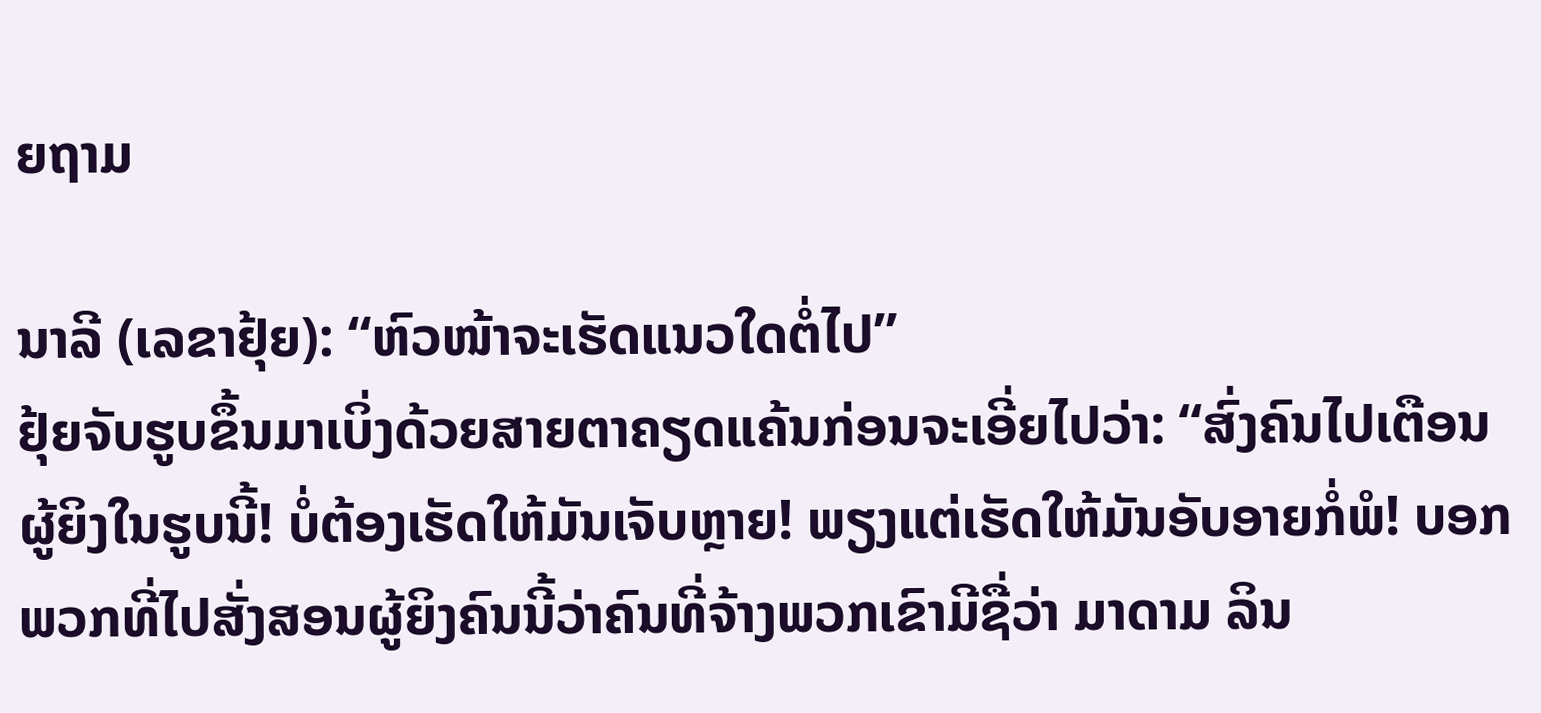ຍຖາມ

ນາລີ (ເລຂາຢຸ້ຍ): “ຫົວໜ້າຈະເຮັດແນວໃດຕໍ່ໄປ”
ຢຸ້ຍຈັບຮູບຂຶ້ນມາເບິ່ງດ້ວຍສາຍຕາຄຽດແຄ້ນກ່ອນຈະເອີ່ຍໄປວ່າ: “ສົ່ງຄົນໄປເຕືອນຜູ້ຍິງໃນຮູບນີ້! ບໍ່ຕ້ອງເຮັດໃຫ້ມັນເຈັບຫຼາຍ! ພຽງແຕ່ເຮັດໃຫ້ມັນອັບອາຍກໍ່ພໍ! ບອກພວກທີ່ໄປສັ່ງສອນຜູ້ຍິງຄົນນີ້ວ່າຄົນທີ່ຈ້າງພວກເຂົາມີຊື່ວ່າ ມາດາມ ລິນ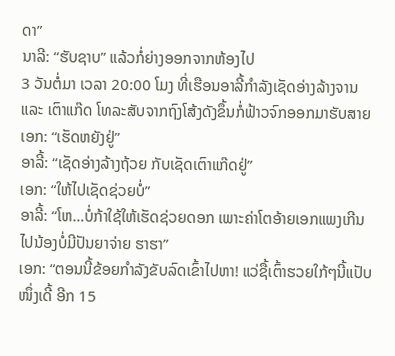ດາ”
ນາລີ: “ຮັບຊາບ” ແລ້ວກໍ່ຍ່າງອອກຈາກຫ້ອງໄປ
3 ວັນຕໍ່ມາ ເວລາ 20:00 ໂມງ ທີ່ເຮືອນອາລີ້ກຳລັງເຊັດອ່າງລ້າງຈານ ແລະ ເຕົາແກ໊ດ ໂທລະສັບຈາກຖົງໂສ້ງດັງຂຶ້ນກໍ່ຟ້າວຈົກອອກມາຮັບສາຍ
ເອກ: “ເຮັດຫຍັງຢູ່”
ອາລີ້: “ເຊັດອ່າງລ້າງຖ້ວຍ ກັບເຊັດເຕົາແກ໊ດຢູ່”
ເອກ: “ໃຫ້ໄປເຊັດຊ່ວຍບໍ່”
ອາລີ້: “ໂຫ…ບໍ່ກ້າໃຊ້ໃຫ້ເຮັດຊ່ວຍດອກ ເພາະຄ່າໂຕອ້າຍເອກແພງເກີນໄປນ້ອງບໍ່ມີປັນຍາຈ່າຍ ຮາຮາ”
ເອກ: “ຕອນນີ້ຂ້ອຍກຳລັງຂັບລົດເຂົ້າໄປຫາ! ແວ່ຊື້ເຕົ້າຮວຍໃກ້ໆນີ້ແປັບໜຶ່ງເດີ້ ອີກ 15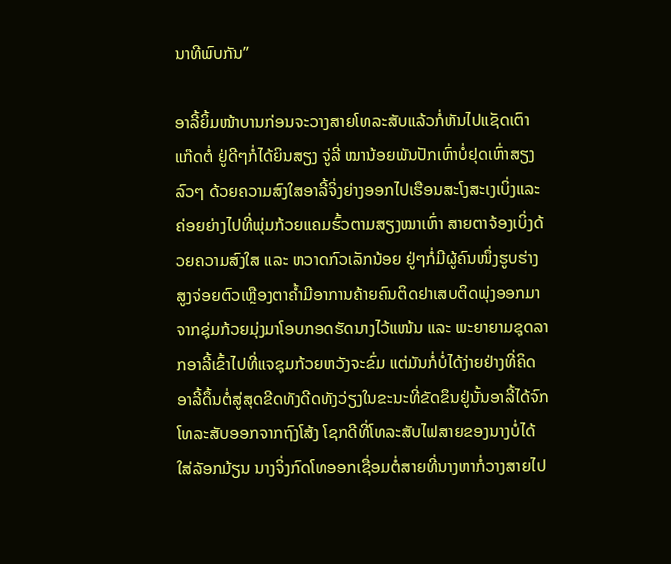ນາທີພົບກັນ”

ອາລີ້ຍິ້ມໜ້າບານກ່ອນຈະວາງສາຍໂທລະສັບແລ້ວກໍ່ຫັນໄປແຊັດເຕົາແກ໊ດຕໍ່ ຢູ່ດີໆກໍ່ໄດ້ຍິນສຽງ ຈູ່ລີ່ ໝານ້ອຍພັນປັກເຫົ່າບໍ່ຢຸດເຫົ່າສຽງລົວໆ ດ້ວຍຄວາມສົງໃສອາລີ້ຈິ່ງຍ່າງອອກໄປເຮືອນສະໂງສະເງເບິ່ງແລະຄ່ອຍຍ່າງໄປທີ່ພຸ່ມກ້ວຍແຄມຮົ້ວຕາມສຽງໝາເຫົ່າ ສາຍຕາຈ້ອງເບິ່ງດ້ວຍຄວາມສົງໃສ ແລະ ຫວາດກົວເລັກນ້ອຍ ຢູ່ໆກໍ່ມີຜູ້ຄົນໜຶ່ງຮູບຮ່າງສູງຈ່ອຍຕົວເຫຼືອງຕາຄ້ຳມີອາການຄ້າຍຄົນຕິດຢາເສບຕິດພຸ່ງອອກມາຈາກຊຸ່ມກ້ວຍມຸ່ງມາໂອບກອດຮັດນາງໄວ້ແໜ້ນ ແລະ ພະຍາຍາມຊຸດລາກອາລີ້ເຂົ້າໄປທີ່ແຈຊຸມກ້ວຍຫວັງຈະຂົ່ມ ແຕ່ມັນກໍ່ບໍ່ໄດ້ງ່າຍຢ່າງທີ່ຄິດອາລີ້ດຶ້ນຕໍ່ສູ່ສຸດຂີດທັງດີດທັງວ່ຽງໃນຂະນະທີ່ຂັດຂຶນຢູ່ນັ້ນອາລີ້ໄດ້ຈົກໂທລະສັບອອກຈາກຖົງໂສ້ງ ໂຊກດີທີ່ໂທລະສັບໄຟສາຍຂອງນາງບໍ່ໄດ້ໃສ່ລັອກມ້ຽນ ນາງຈິ່ງກົດໂທອອກເຊື່ອມຕໍ່ສາຍທີ່ນາງຫາກໍ່ວາງສາຍໄປ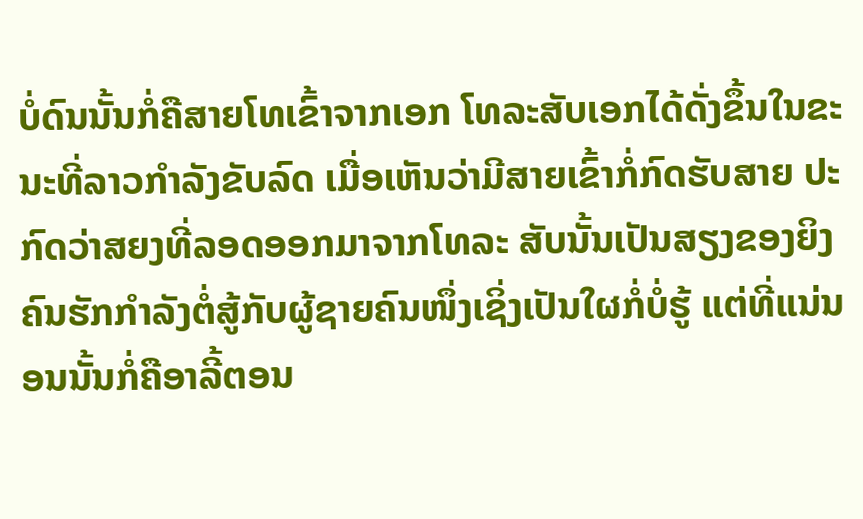ບໍ່ດົນນັ້ນກໍ່ຄືສາຍໂທເຂົ້າຈາກເອກ ໂທລະສັບເອກໄດ້ດັ່ງຂຶ້ນໃນຂະ ນະທີ່ລາວກຳລັງຂັບລົດ ເມື່ອເຫັນວ່າມີສາຍເຂົ້າກໍ່ກົດຮັບສາຍ ປະກົດວ່າສຍງທີ່ລອດອອກມາຈາກໂທລະ ສັບນັ້ນເປັນສຽງຂອງຍິງຄົນຮັກກຳລັງຕໍ່ສູ້ກັບຜູ້ຊາຍຄົນໜຶ່ງເຊິ່ງເປັນໃຜກໍ່ບໍ່ຮູ້ ແຕ່ທີ່ແນ່ນອນນັ້ນກໍ່ຄືອາລີ້ຕອນ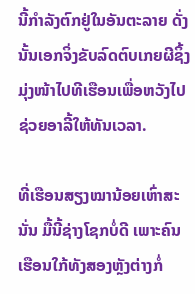ນີ້ກຳລັງຕົກຢູ່ໃນອັນຕະລາຍ ດັ່ງນັ້ນເອກຈິ່ງຂັບລົດຕົບເກຍຜີຊິ້ງມຸ່ງໜ້າໄປທີເຮືອນເພື່ອຫວັງໄປຊ່ວຍອາລີ້ໃຫ້ທັນເວລາ.

ທີ່ເຮືອນສຽງໝານ້ອຍເຫົ່າສະນັ່ນ ມື້ນີ້ຊ່າງໂຊກບໍ່ດີ ເພາະຄົນເຮືອນໃກ້ທັງສອງຫຼັງຕ່າງກໍ່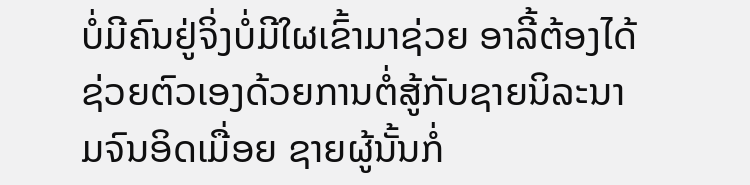ບໍ່ມີຄົນຢູ່ຈິ່ງບໍ່ມີໃຜເຂົ້າມາຊ່ວຍ ອາລີ້ຕ້ອງໄດ້ຊ່ວຍຕົວເອງດ້ວຍການຕໍ່ສູ້ກັບຊາຍນິລະນາມຈົນອິດເມື່ອຍ ຊາຍຜູ້ນັ້ນກໍ່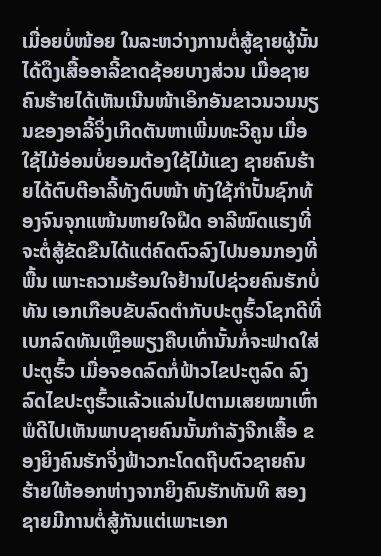ເມື່ອຍບໍ່ໜ້ອຍ ໃນລະຫວ່າງການຕໍ່ສູ້ຊາຍຜູ້ນັ້ນໄດ້ດຶງເສື້ອອາລີ້ຂາດຊ້ອຍບາງສ່ວນ ເມື່ອຊາຍຄົນຮ້າຍໄດ້ເຫັນເນີນໜ້າເອິກອັນຂາວນວນນຽນຂອງອາລີ້ຈິ່ງເກີດຕັນຫາເພີ່ມທະວີຄູນ ເມື່ອໃຊ້ໄມ້ອ່ອນບໍ່ຍອມຕ້ອງໃຊ້ໄມ້ແຂງ ຊາຍຄົນຮ້າຍໄດ້ຕົບຕີອາລີ້ທັງຕົບໜ້າ ທັງໃຊ້ກຳປັ້ນຊົກທ້ອງຈົນຈຸກແໜ້ນຫາຍໃຈຝືດ ອາລີໝົດແຮງທີ່ຈະຕໍ່ສູ້ຂັດຂືນໄດ້ແຕ່ຄົດຕົວລົງໄປນອນກອງທີ່ພື້ນ ເພາະຄວາມຮ້ອນໃຈຢ້ານໄປຊ່ວຍຄົນຮັກບໍ່ທັນ ເອກເກືອບຂັບລົດຕຳກັບປະຕູຮົ້ວໂຊກດີທີ່ເບກລົດທັນເຫຼືອພຽງຄືບເທົ່ານັ້ນກໍ່ຈະຟາດໃສ່ປະຕູຮົ້ວ ເມື່ອຈອດລົດກໍ່ຟ້າວໄຂປະຕູລົດ ລົງລົດໄຂປະຕູຮົ້ວແລ້ວແລ່ນໄປຕາມເສຍໝາເຫົ່າ ພໍດີໄປເຫັນພາບຊາຍຄົນນັ້ນກຳລັງຈີກເສື້ອ ຂອງຍິງຄົນຮັກຈິ່ງຟ້າວກະໂດດຖີບຕົວຊາຍຄົນຮ້າຍໃຫ້ອອກຫ່າງຈາກຍິງຄົນຮັກທັນທີ ສອງຊາຍມີການຕໍ່ສູ້ກັນແຕ່ເພາະເອກ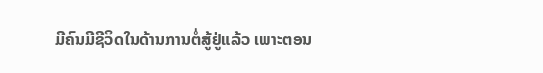ມີຄົນມີຊີວິດໃນດ້ານການຕໍ່ສູ້ຢູ່ແລ້ວ ເພາະຕອນ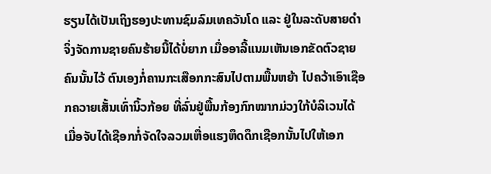ຮຽນໄດ້ເປັນເຖິງຮອງປະທານຊົມລົມເທຄວັນໂດ ແລະ ຢູ່ໃນລະດັບສາຍດຳ ຈິ່ງຈັດການຊາຍຄົນຮ້າຍນີ້ໄດ້ບໍ່ຍາກ ເມື່ອອາລີ້ແນມເຫັນເອກຂັດຕົວຊາຍຄົນນັ້ນໄວ້ ຕົນເອງກໍ່ຄານກະເສືອກກະສົນໄປຕາມພື້ນຫຍ້າ ໄປຄວ້າເອົາເຊືອກຄວາຍເສັ້ນເທົ່ານິ້ວກ້ອຍ ທີ່ລົ່ນຢູ່ພື້ນກ້ອງກົກໝາກມ່ວງໃກ້ບໍລິເວນໄດ້ ເມື່ອຈັບໄດ້ເຊືອກກໍ່ຈັດໃຈລວມເຫື່ອແຮງຫຶດດຶກເຊືອກນັ້ນໄປໃຫ້ເອກ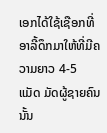ເອກໄດ້ໃຊ້ເຊືອກທີ່ອາລີ້ດຶກມາໃຫ້ທີ່ມີຄວາມຍາວ 4-5 ແມັດ ມັດຜູ້ຊາຍຄົນນັ້ນ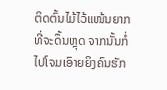ຕິດຕົ້ນໄມ້ໄວ້ແໜ້ນຍາກທີ່ຈະດຶ້ນຫຼຸດ ຈາກນັ້ນກໍ່ໄປໂຈມເອົາຍຍິງຄົນຮັກ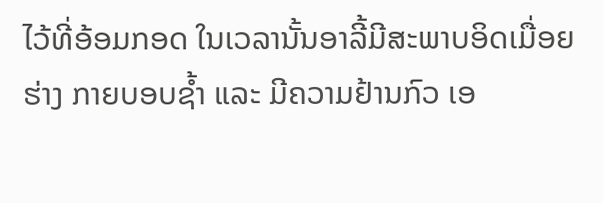ໄວ້ທີ່ອ້ອມກອດ ໃນເວລານັ້ນອາລີ້ມີສະພາບອິດເມື່ອຍຮ່າງ ກາຍບອບຊ້ຳ ແລະ ມີຄວາມຢ້ານກົວ ເອ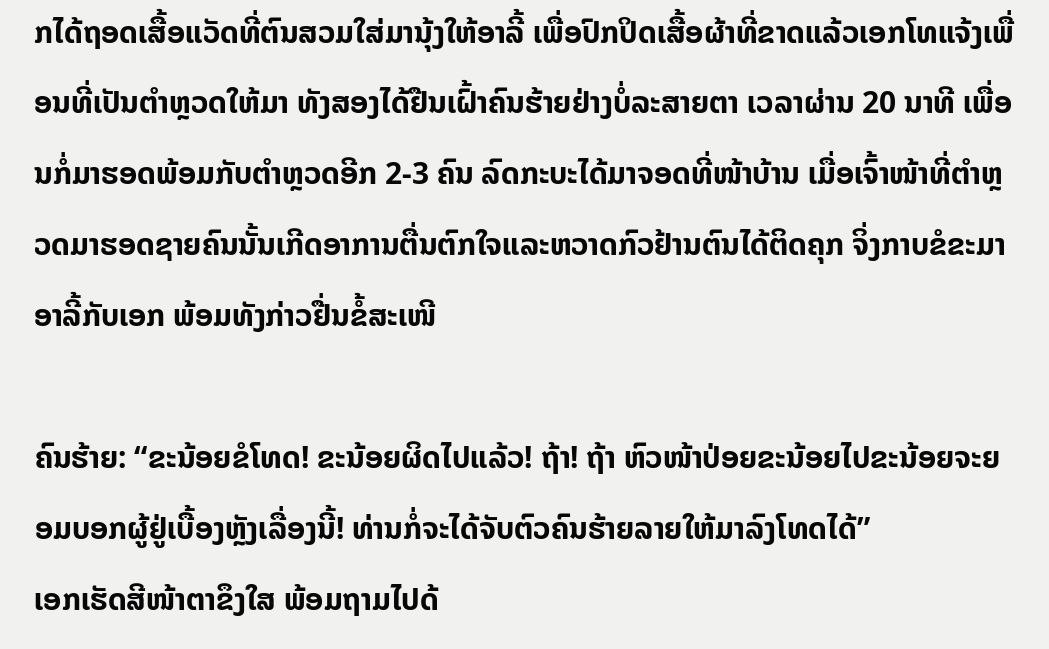ກໄດ້ຖອດເສື້ອແວັດທີ່ຕົນສວມໃສ່ມານຸ້ງໃຫ້ອາລີ້ ເພື່ອປົກປິດເສື້ອຜ້າທີ່ຂາດແລ້ວເອກໂທແຈ້ງເພື່ອນທີ່ເປັນຕຳຫຼວດໃຫ້ມາ ທັງສອງໄດ້ຢືນເຝົ້າຄົນຮ້າຍຢ່າງບໍ່ລະສາຍຕາ ເວລາຜ່ານ 20 ນາທີ ເພື່ອນກໍ່ມາຮອດພ້ອມກັບຕຳຫຼວດອີກ 2-3 ຄົນ ລົດກະບະໄດ້ມາຈອດທີ່ໜ້າບ້ານ ເມື່ອເຈົ້າໜ້າທີ່ຕຳຫຼວດມາຮອດຊາຍຄົນນັ້ນເກີດອາການຕື່ນຕົກໃຈແລະຫວາດກົວຢ້ານຕົນໄດ້ຕິດຄຸກ ຈິ່ງກາບຂໍຂະມາອາລີ້ກັບເອກ ພ້ອມທັງກ່າວຢື່ນຂໍ້ສະເໜີ

ຄົນຮ້າຍ: “ຂະນ້ອຍຂໍໂທດ! ຂະນ້ອຍຜິດໄປແລ້ວ! ຖ້າ! ຖ້າ ຫົວໜ້າປ່ອຍຂະນ້ອຍໄປຂະນ້ອຍຈະຍອມບອກຜູ້ຢູ່ເບື້ອງຫຼັງເລື່ອງນີ້! ທ່ານກໍ່ຈະໄດ້ຈັບຕົວຄົນຮ້າຍລາຍໃຫ້ມາລົງໂທດໄດ້”
ເອກເຮັດສີໜ້າຕາຂຶງໃສ ພ້ອມຖາມໄປດ້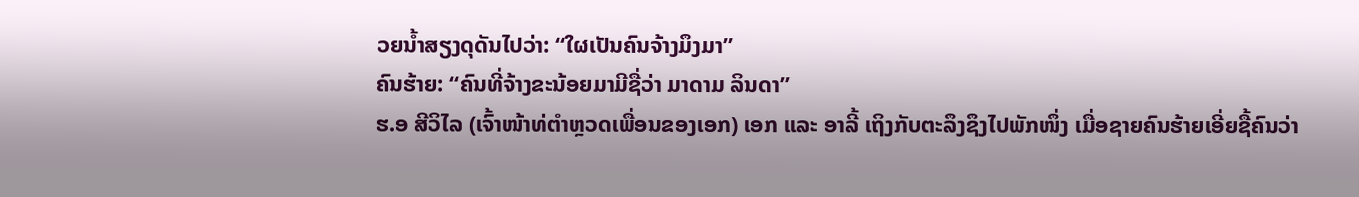ວຍນ້ຳສຽງດຸດັນໄປວ່າ: “ໃຜເປັນຄົນຈ້າງມຶງມາ”
ຄົນຮ້າຍ: “ຄົນທີ່ຈ້າງຂະນ້ອຍມາມີຊື່ວ່າ ມາດາມ ລິນດາ”
ຮ.ອ ສີວິໄລ (ເຈົ້າໜ້າທ່ຕຳຫຼວດເພື່ອນຂອງເອກ) ເອກ ແລະ ອາລີ້ ເຖິງກັບຕະລຶງຊຶງໄປພັກໜຶ່ງ ເມື່ອຊາຍຄົນຮ້າຍເອີ່ຍຊື້ຄົນວ່າ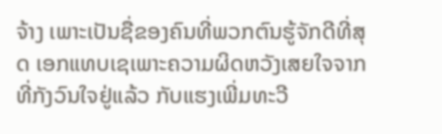ຈ້າງ ເພາະເປັນຊື່ຂອງຄົນທີ່ພວກຕົນຮູ້ຈັກດີທີ່ສຸດ ເອກແທບເຊເພາະຄວາມຜິດຫວັງເສຍໃຈຈາກທີ່ກັງວົນໃຈຢູ່ແລ້ວ ກັບແຮງເພີ່ມທະວີ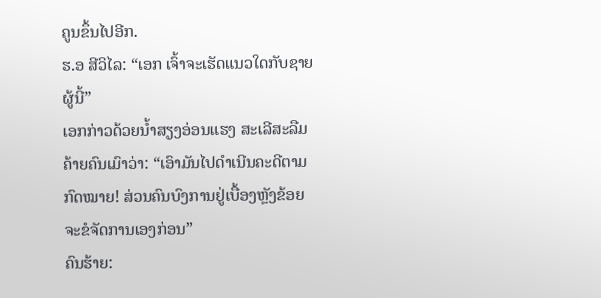ຄູນຂຶ້ນໄປອີກ.
ຮ.ອ ສີວິໄລ: “ເອກ ເຈົ້າຈະເຮັດແນວໃດກັບຊາຍຜູ້ນີ້”
ເອກກ່າວດ້ວຍນ້ຳສຽງອ່ອນແຮງ ສະເລີສະລືມຄ້າຍຄົນເມົາວ່າ: “ເອົາມັນໄປດຳເນີນຄະດີຕາມກົດໝາຍ! ສ່ວນຄົນບົງການຢູ່ເບື້ອງຫຼັງຂ້ອຍຈະຂໍຈັດການເອງກ່ອນ”
ຄົນຮ້າຍ: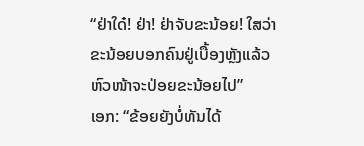“ຢ່າໃດ໋! ຢ່າ! ຢ່າຈັບຂະນ້ອຍ! ໃສວ່າຂະນ້ອຍບອກຄົນຢູ່ເບື້ອງຫຼັງແລ້ວຫົວໜ້າຈະປ່ອຍຂະນ້ອຍໄປ”
ເອກ: “ຂ້ອຍຍັງບໍ່ທັນໄດ້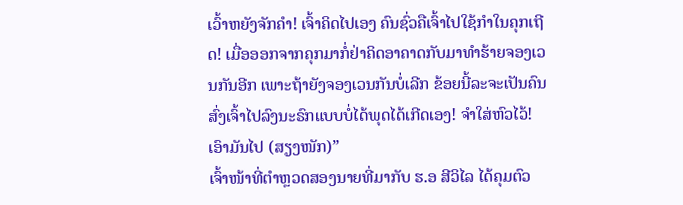ເວົ້າຫຍັງຈັກຄຳ! ເຈົ້າຄິດໄປເອງ ຄົນຊົ່ວຄືເຈົ້າໄປໃຊ້ກຳໃນຄຸກເຖີດ! ເມື່ອອອກຈາກຄຸກມາກໍ່ຢ່າຄິດອາຄາດກັບມາທຳຮ້າຍຈອງເວນກັນອີກ ເພາະຖ້າຍັງຈອງເວນກັນບໍ່ເລີກ ຂ້ອຍນີ້ລະຈະເປັນຄົນສົ່ງເຈົ້າໄປລົງນະຣົກແບບບໍ່ໄດ້ພຸດໄດ້ເກີດເອງ! ຈຳໃສ່ຫົວໄວ້! ເອົາມັນໄປ (ສຽງໜັກ)”
ເຈົ້າໜ້າທີ່ຕຳຫຼວດສອງນາຍທີ່ມາກັບ ຮ.ອ ສີວິໄລ ໄດ້ຄຸມຕົວ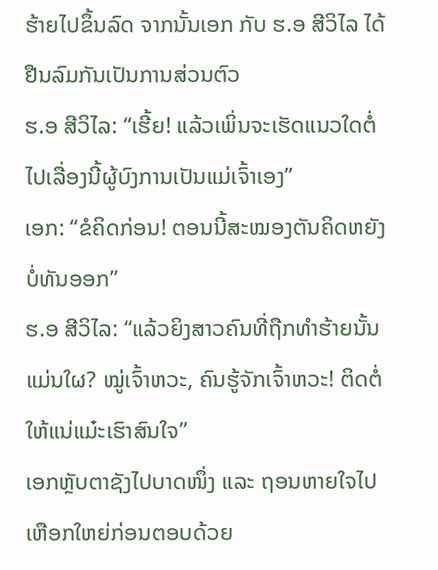ຮ້າຍໄປຂຶ້ນລົດ ຈາກນັ້ນເອກ ກັບ ຮ.ອ ສີວິໄລ ໄດ້ຢືນລົມກັນເປັນການສ່ວນຕົວ
ຮ.ອ ສີວິໄລ: “ເຮີ້ຍ! ແລ້ວເພິ່ນຈະເຮັດແນວໃດຕໍ່ໄປເລື່ອງນີ້ຜູ້ບົງການເປັນແມ່ເຈົ້າເອງ”
ເອກ: “ຂໍຄິດກ່ອນ! ຕອນນີ້ສະໝອງຕັນຄິດຫຍັງບໍ່ທັນອອກ”
ຮ.ອ ສີວິໄລ: “ແລ້ວຍິງສາວຄົນທີ່ຖືກທຳຮ້າຍນັ້ນແມ່ນໃຜ? ໝູ່ເຈົ້າຫວະ, ຄົນຮູ້ຈັກເຈົ້າຫວະ! ຕິດຕໍ່ໃຫ້ແນ່ແມ໋ະເຮົາສົນໃຈ”
ເອກຫຼັບຕາຊັງໄປບາດໜຶ່ງ ແລະ ຖອນຫາຍໃຈໄປເຫືອກໃຫຍ່ກ່ອນຕອບດ້ວຍ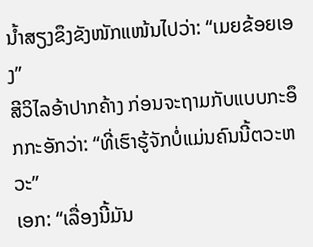ນ້ຳສຽງຂຶງຂັງໜັກແໜ້ນໄປວ່າ: “ເມຍຂ້ອຍເອງ”
ສີວິໄລອ້າປາກຄ້າງ ກ່ອນຈະຖາມກັບແບບກະອຶກກະອັກວ່າ: “ທີ່ເຮົາຮູ້ຈັກບໍ່ແມ່ນຄົນນີ້ຕວະຫວະ”
ເອກ: “ເລື່ອງນີ້ມັນ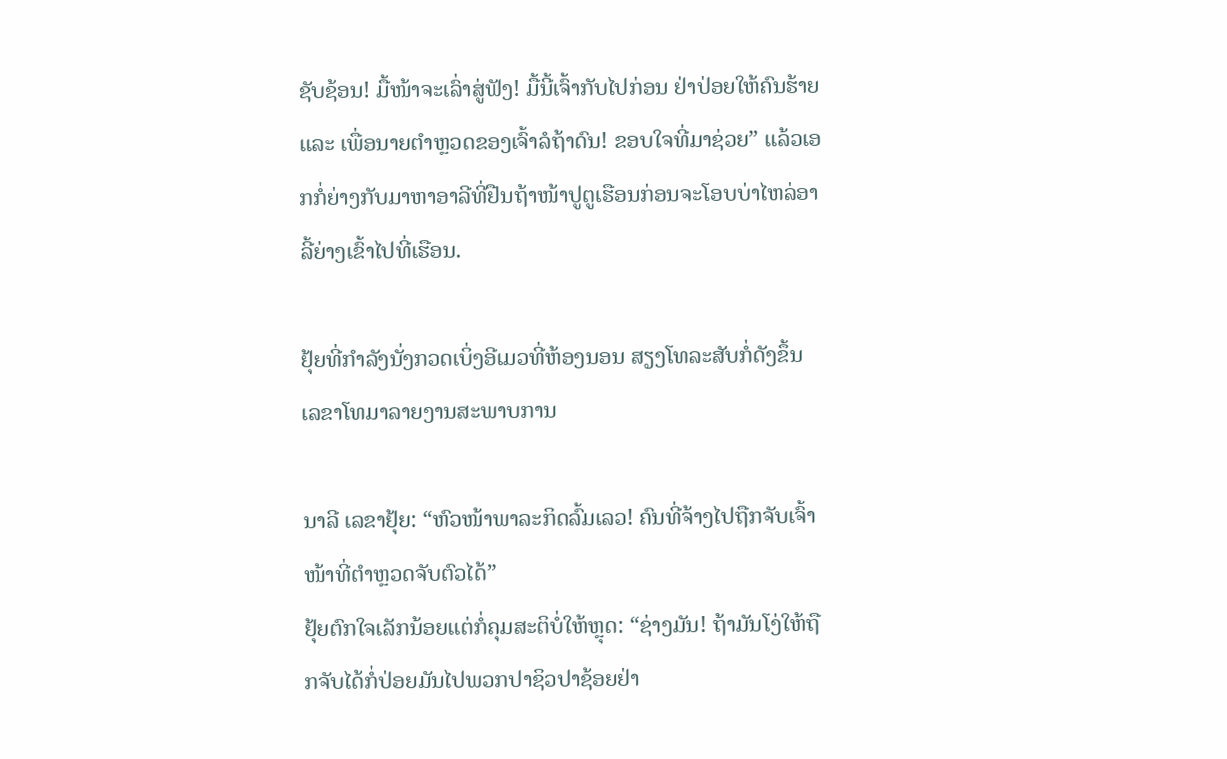ຊັບຊ້ອນ! ມື້ໜ້າຈະເລົ່າສູ່ຟັງ! ມື້ນີ້ເຈົ້າກັບໄປກ່ອນ ຢ່າປ່ອຍໃຫ້ຄົນຮ້າຍ ແລະ ເພື່ອນາຍຕຳຫຼວດຂອງເຈົ້າລໍຖ້າດົນ! ຂອບໃຈທີ່ມາຊ່ວຍ” ແລ້ວເອກກໍ່ຍ່າງກັບມາຫາອາລີທີ່ຢືນຖ້າໜ້າປູຕູເຮືອນກ່ອນຈະໂອບບ່າໄຫລ່ອາລີ້ຍ່າງເຂົ້າໄປທີ່ເຮືອນ.

ຢຸ້ຍທີ່ກຳລັງນັ່ງກວດເບິ່ງອີເມວທີ່ຫ້ອງນອນ ສຽງໂທລະສັບກໍ່ດັງຂຶ້ນ ເລຂາໂທມາລາຍງານສະພາບການ

ນາລີ ເລຂາຢຸ້ຍ: “ຫົວໜ້າພາລະກິດລົ້ມເລວ! ຄົນທີ່ຈ້າງໄປຖືກຈັບເຈົ້າໜ້າທີ່ຕຳຫຼວດຈັບຕົວໄດ້”
ຢຸ້ຍຕົກໃຈເລັກນ້ອຍແຕ່ກໍ່ຄຸມສະຕິບໍ່ໃຫ້ຫຼຸດ: “ຊ່າງມັນ! ຖ້າມັນໂງ່ໃຫ້ຖືກຈັບໄດ້ກໍ່ປ່ອຍມັນໄປພວກປາຊິວປາຊ້ອຍຢ່າ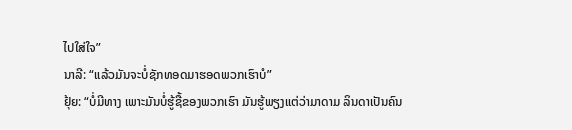ໄປໃສ່ໃຈ”
ນາລີ: “ແລ້ວມັນຈະບໍ່ຊັກທອດມາຮອດພວກເຮົາບໍ”
ຢຸ້ຍ: “ບໍ່ມີທາງ ເພາະມັນບໍ່ຮູ້ຊື້ຂອງພວກເຮົາ ມັນຮູ້ພຽງແຕ່ວ່າມາດາມ ລິນດາເປັນຄົນ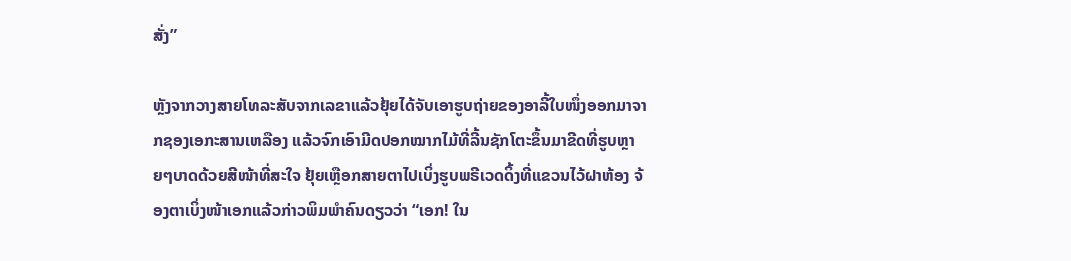ສັ່ງ”

ຫຼັງຈາກວາງສາຍໂທລະສັບຈາກເລຂາແລ້ວຢຸ້ຍໄດ້ຈັບເອາຮູບຖ່າຍຂອງອາລີ້ໃບໜຶ່ງອອກມາຈາກຊອງເອກະສານເຫລືອງ ແລ້ວຈົກເອົາມີດປອກໝາກໄມ້ທີ່ລີ້ນຊັກໂຕະຂຶ້ນມາຂີດທີ່ຮູບຫຼາຍໆບາດດ້ວຍສີໜ້າທີ່ສະໃຈ ຢຸ້ຍເຫຼືອກສາຍຕາໄປເບິ່ງຮູບພຣີເວດດິ້ງທີ່ແຂວນໄວ້ຝາຫ້ອງ ຈ້ອງຕາເບິ່ງໜ້າເອກແລ້ວກ່າວພິມພຳຄົນດຽວວ່າ “ເອກ! ໃນ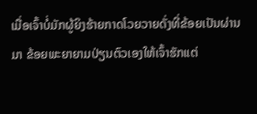ເມື່ອເຈົ້າບໍ່ມັກຜູ້ຍິງຮ້າຍກາດໂວຍວາຍດັ່ງທີ່ຂ້ອຍເປັນຜ່ານມາ ຂ້ອຍພະຍາຍາມປ່ຽນຕົວເອງໃຫ້ເຈົ້າຮັກແຕ່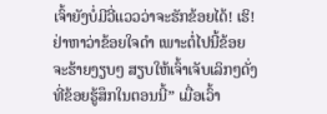ເຈົ້າຍັງບໍ່ມີວີ່ແວວວ່າຈະຮັກຂ້ອຍໄດ້! ເຮິ! ຢ່າຫາວ່າຂ້ອຍໃຈດຳ ເພາະຕໍ່ໄປນີ້ຂ້ອຍຈະຮ້າຍງຽບໆ ສຽບໃຫ້ເຈົ້າເຈັບເລິກໆດັ່ງທີ່ຂ້ອຍຮູ້ສຶກໃນຕອນນີ້” ເມື່ອເວົ້າ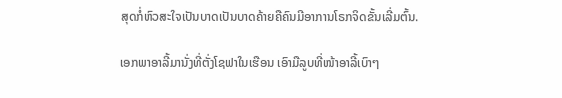ສຸດກໍ່ຫົວສະໃຈເປັນບາດເປັນບາດຄ້າຍຄືຄົນມີອາການໂຣກຈິດຂັ້ນເລີ່ມຕົ້ນ.

ເອກພາອາລີ້ມານັ່ງທີ່ຕັ່ງໂຊຟາໃນເຮືອນ ເອົາມືລູບທີ່ໜ້າອາລີ້ເບົາໆ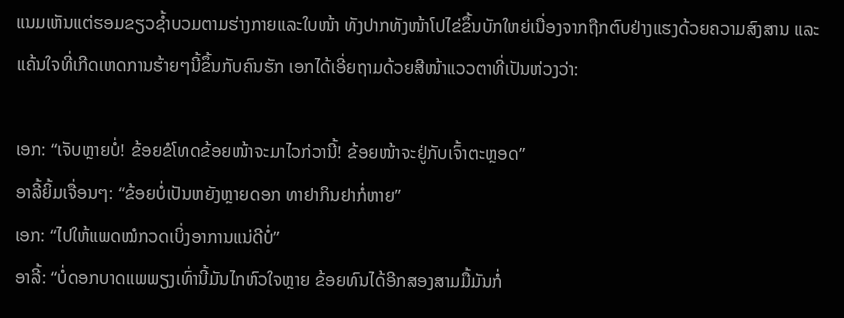ແນມເຫັນແຕ່ຮອມຂຽວຊ້ຳບວມຕາມຮ່າງກາຍແລະໃບໜ້າ ທັງປາກທັງໜ້າໂປໄຂ່ຂຶ້ນບັກໃຫຍ່ເນື່ອງຈາກຖືກຕົບຢ່າງແຮງດ້ວຍຄວາມສົງສານ ແລະ ແຄ້ນໃຈທີ່ເກີດເຫດການຮ້າຍໆນີ້ຂຶ້ນກັບຄົນຮັກ ເອກໄດ້ເອີ່ຍຖາມດ້ວຍສີໜ້າແວວຕາທີ່ເປັນຫ່ວງວ່າ:

ເອກ: “ເຈັບຫຼາຍບໍ່! ຂ້ອຍຂໍໂທດຂ້ອຍໜ້າຈະມາໄວກ່ວານີ້! ຂ້ອຍໜ້າຈະຢູ່ກັບເຈົ້າຕະຫຼອດ”
ອາລີ້ຍິ້ມເຈື່ອນໆ: “ຂ້ອຍບໍ່ເປັນຫຍັງຫຼາຍດອກ ທາຢາກິນຢາກໍ່ຫາຍ”
ເອກ: “ໄປໃຫ້ແພດໝໍກວດເບິ່ງອາການແນ່ດີບໍ່”
ອາລີ້: “ບໍ່ດອກບາດແພພຽງເທົ່ານີ້ມັນໄກຫົວໃຈຫຼາຍ ຂ້ອຍທົນໄດ້ອີກສອງສາມມື້ມັນກໍ່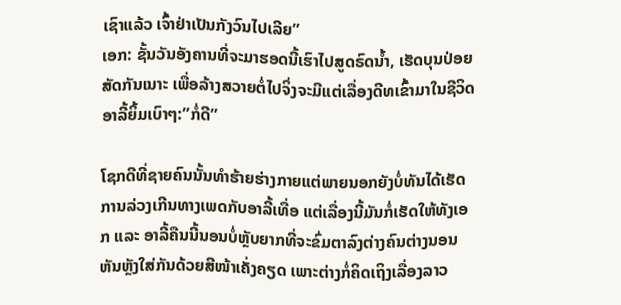ເຊົາແລ້ວ ເຈົ້າຢ່າເປັນກັງວົນໄປເລີຍ”
ເອກ: ຊັ້ນວັນອັງຄານທີ່ຈະມາຮອດນີ້ເຮົາໄປສູດຣົດນ້ຳ, ເຮັດບຸນປ່ອຍສັດກັນເນາະ ເພື່ອລ້າງສວາຍຕໍ່ໄປຈິ່ງຈະມີແຕ່ເລື່ອງດີທເຂົ້າມາໃນຊີວິດ
ອາລີ້ຍິ້ມເບົາໆ:”ກໍ່ດີ”

ໂຊກດີທີ່ຊາຍຄົນນັ້ນທຳຮ້າຍຮ່າງກາຍແຕ່ພາຍນອກຍັງບໍ່ທັນໄດ້ເຮັດການລ່ວງເກີນທາງເພດກັບອາລີ້ເທື່ອ ແຕ່ເລື່ອງນີ້ມັນກໍ່ເຮັດໃຫ້ທັງເອກ ແລະ ອາລີ້ຄືນນີ້ນອນບໍ່ຫຼັບຍາກທີ່ຈະຂົ່ມຕາລົງຕ່າງຄົນຕ່າງນອນຫັນຫຼັງໃສ່ກັນດ້ວຍສີໜ້າເຄັ່ງຄຽດ ເພາະຕ່າງກໍ່ຄິດເຖິງເລື່ອງລາວ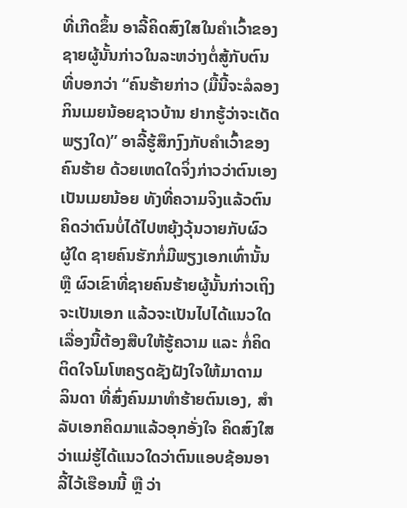ທີ່ເກີດຂຶ້ນ ອາລີ້ຄິດສົງໃສໃນຄຳເວົ້າຂອງຊາຍຜູ້ນັ້ນກ່າວໃນລະຫວ່າງຕໍ່ສູ້ກັບຕົນທີ່ບອກວ່າ “ຄົນຮ້າຍກ່າວ (ມື້ນີ້ຈະລໍລອງກິນເມຍນ້ອຍຊາວບ້ານ ຢາກຮູ້ວ່າຈະເດັດພຽງໃດ)” ອາລີ້ຮູ້ສຶກງົງກັບຄໍາເວົ້າຂອງຄົນຮ້າຍ ດ້ວຍເຫດໃດຈິ່ງກ່າວວ່າຕົນເອງເປັນເມຍນ້ອຍ ທັງທີ່ຄວາມຈິງແລ້ວຕົນຄິດວ່າຕົນບໍ່ໄດ້ໄປຫຍຸ້ງວຸ້ນວາຍກັບຜົວຜູ້ໃດ ຊາຍຄົນຮັກກໍ່ມີພຽງເອກເທົ່ານັ້ນ ຫຼື ຜົວເຂົາທີ່ຊາຍຄົນຮ້າຍຜູ້ນັ້ນກ່າວເຖິງຈະເປັນເອກ ແລ້ວຈະເປັນໄປໄດ້ແນວໃດ ເລື່ອງນີ້ຕ້ອງສືບໃຫ້ຮູ້ຄວາມ ແລະ ກໍ່ຄິດຕິດໃຈໂມໂຫຄຽດຊັງຝັງໃຈໃຫ້ມາດາມ ລິນດາ ທີ່ສົ່ງຄົນມາທຳຮ້າຍຕົນເອງ, ສຳລັບເອກຄິດມາແລ້ວອຸກອັ່ງໃຈ ຄິດສົງໃສວ່າແມ່ຮູ້ໄດ້ແນວໃດວ່າຕົນແອບຊ້ອນອາລີ້ໄວ້ເຮືອນນີ້ ຫຼື ວ່າ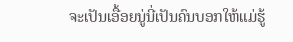ຈະເປັນເອື້ອຍນູ່ນີ່ເປັນຄົນບອກໃຫ້ແມ່ຮູ້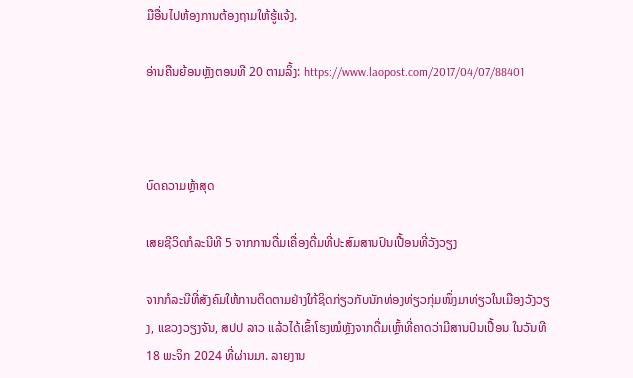ມືອື່ນໄປຫ້ອງການຕ້ອງຖາມໃຫ້ຮູ້ແຈ້ງ.

ອ່ານຄືນຍ້ອນຫຼັງຕອນທີ 20 ຕາມລິ້ງ: https://www.laopost.com/2017/04/07/88401



ບົດຄວາມຫຼ້າສຸດ

ເສຍຊີວິດກໍລະນີທີ 5 ຈາກການດື່ມເຄື່ອງດື່ມທີ່ປະສົມສານປົນເປື້ອນທີ່ວັງວຽງ

ຈາກກໍລະນີທີ່ສັງຄົມໃຫ້ການຕິດຕາມຢ່າງໃກ້ຊິດກ່ຽວກັບນັກທ່ອງທ່ຽວກຸ່ມໜຶ່ງມາທ່ຽວໃນເມືອງວັງວຽງ, ແຂວງວຽງຈັນ, ສປປ ລາວ ແລ້ວໄດ້ເຂົ້າໂຮງໝໍຫຼັງຈາກດື່ມເຫຼົ້າທີ່ຄາດວ່າມີສານປົນເປື້ອນ ໃນວັນທີ 18 ພະຈິກ 2024 ທີ່ຜ່ານມາ. ລາຍງານ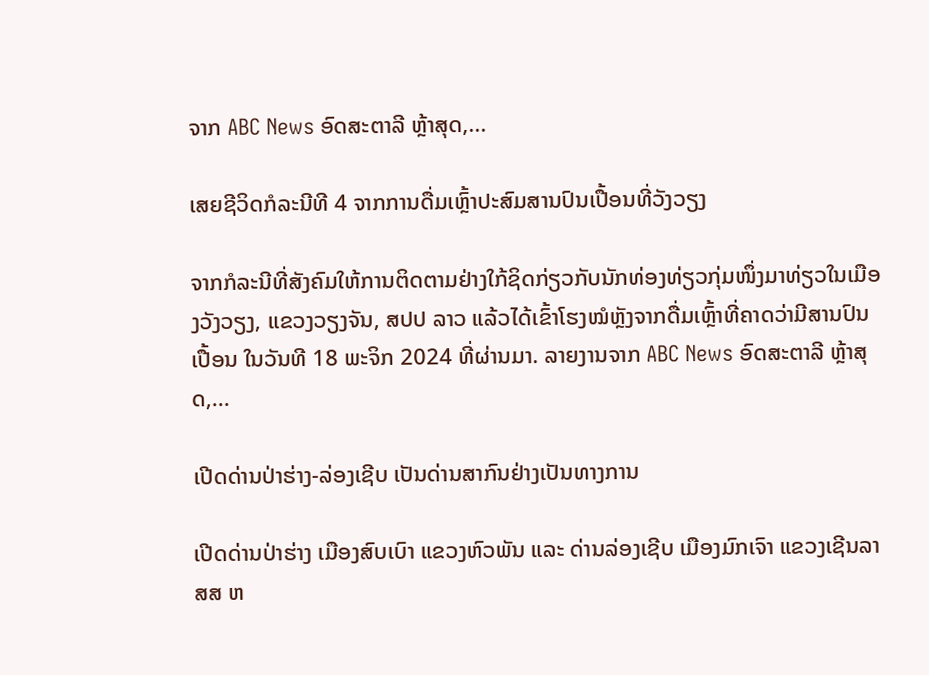ຈາກ ABC News ອົດສະຕາລີ ຫຼ້າສຸດ,...

ເສຍຊີວິດກໍລະນີທີ 4 ຈາກການດື່ມເຫຼົ້າປະສົມສານປົນເປື້ອນທີ່ວັງວຽງ

ຈາກກໍລະນີທີ່ສັງຄົມໃຫ້ການຕິດຕາມຢ່າງໃກ້ຊິດກ່ຽວກັບນັກທ່ອງທ່ຽວກຸ່ມໜຶ່ງມາທ່ຽວໃນເມືອງວັງວຽງ, ແຂວງວຽງຈັນ, ສປປ ລາວ ແລ້ວໄດ້ເຂົ້າໂຮງໝໍຫຼັງຈາກດື່ມເຫຼົ້າທີ່ຄາດວ່າມີສານປົນເປື້ອນ ໃນວັນທີ 18 ພະຈິກ 2024 ທີ່ຜ່ານມາ. ລາຍງານຈາກ ABC News ອົດສະຕາລີ ຫຼ້າສຸດ,...

ເປີດດ່ານປ່າຮ່າງ-ລ່ອງເຊີບ ເປັນດ່ານສາກົນຢ່າງເປັນທາງການ

ເປີດດ່ານປ່າຮ່າງ ເມືອງສົບເບົາ ແຂວງຫົວພັນ ແລະ ດ່ານລ່ອງເຊີບ ເມືອງມົກເຈົາ ແຂວງເຊີນລາ ສສ ຫ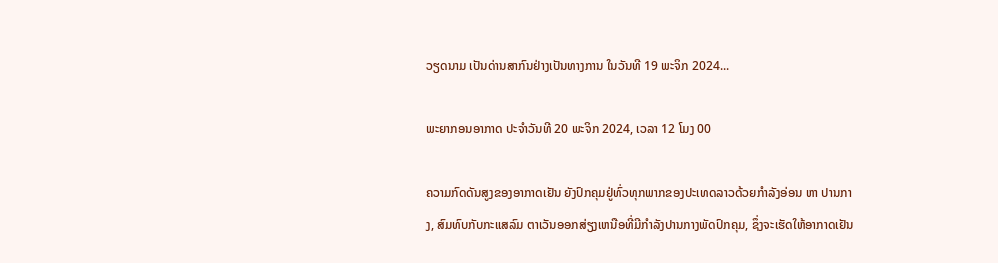ວຽດນາມ ເປັນດ່ານສາກົນຢ່າງເປັນທາງການ ໃນວັນທີ 19 ພະຈິກ 2024...

ພະຍາກອນອາກາດ ປະຈໍາວັນທີ 20 ພະຈິກ 2024, ເວລາ 12 ໂມງ 00

ຄວາມກົດດັນສູງຂອງອາກາດເຢັນ ຍັງປົກຄຸມຢູ່ທົ່ວທຸກພາກຂອງປະເທດລາວດ້ວຍກໍາລັງອ່ອນ ຫາ ປານກາງ, ສົມທົບກັບກະແສລົມ ຕາເວັນອອກສ່ຽງເຫນືອທີ່ມີກໍາລັງປານກາງພັດປົກຄຸມ, ຊຶ່ງຈະເຮັດໃຫ້ອາກາດເຢັນ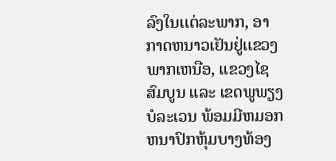ລົງໃນເເຕ່ລະພາກ, ອາກາດຫນາວເຢັນຢູ່ເເຂວງພາກເຫນືອ, ແຂວງໄຊສົມບູນ ແລະ ເຂດພູພຽງບໍລະເວນ ພ້ອມມີຫມອກຫນາປົກຫຸ້ມບາງທ້ອງ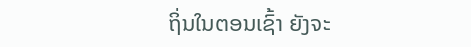ຖິ່ນໃນຕອນເຊົ້າ ຍັງຈະ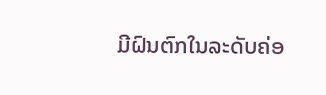ມີຝົນຕົກໃນລະດັບຄ່ອ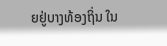ຍຢູ່ບາງທ້ອງຖິ່ນ ໃນ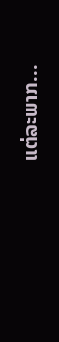ແຕ່ລະພາກ...